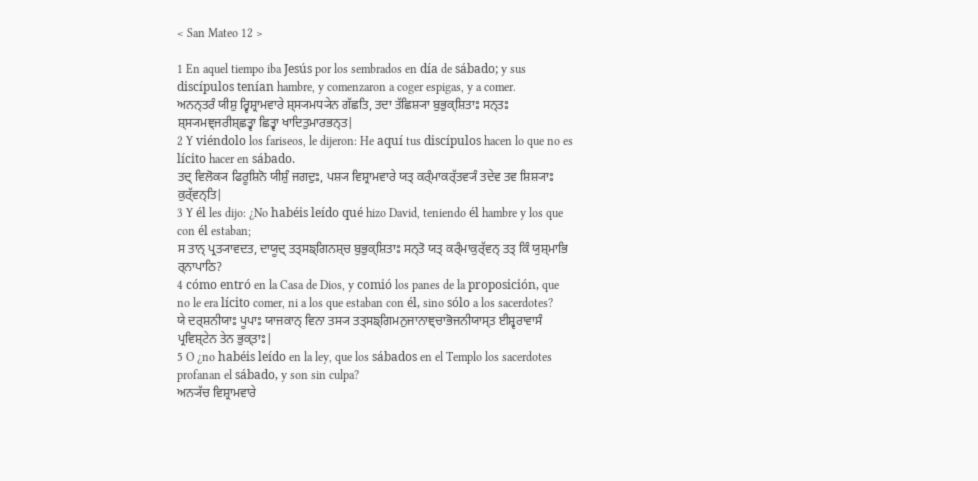< San Mateo 12 >

1 En aquel tiempo iba Jesús por los sembrados en día de sábado; y sus discípulos tenían hambre, y comenzaron a coger espigas, y a comer.
ਅਨਨ੍ਤਰੰ ਯੀਸ਼ੁ ਰ੍ਵਿਸ਼੍ਰਾਮਵਾਰੇ ਸ਼੍ਸ੍ਯਮਧ੍ਯੇਨ ਗੱਛਤਿ, ਤਦਾ ਤੱਛਿਸ਼੍ਯਾ ਬੁਭੁਕ੍ਸ਼ਿਤਾਃ ਸਨ੍ਤਃ ਸ਼੍ਸ੍ਯਮਞ੍ਜਰੀਸ਼੍ਛਤ੍ਵਾ ਛਿਤ੍ਵਾ ਖਾਦਿਤੁਮਾਰਭਨ੍ਤ|
2 Y viéndolo los fariseos, le dijeron: He aquí tus discípulos hacen lo que no es lícito hacer en sábado.
ਤਦ੍ ਵਿਲੋਕ੍ਯ ਫਿਰੂਸ਼ਿਨੋ ਯੀਸ਼ੁੰ ਜਗਦੁਃ, ਪਸ਼੍ਯ ਵਿਸ਼੍ਰਾਮਵਾਰੇ ਯਤ੍ ਕਰ੍ੰਮਾਕਰ੍ੱਤਵ੍ਯੰ ਤਦੇਵ ਤਵ ਸ਼ਿਸ਼੍ਯਾਃ ਕੁਰ੍ੱਵਨ੍ਤਿ|
3 Y él les dijo: ¿No habéis leído qué hizo David, teniendo él hambre y los que con él estaban;
ਸ ਤਾਨ੍ ਪ੍ਰਤ੍ਯਾਵਦਤ, ਦਾਯੂਦ੍ ਤਤ੍ਸਙ੍ਗਿਨਸ਼੍ਚ ਬੁਭੁਕ੍ਸ਼ਿਤਾਃ ਸਨ੍ਤੋ ਯਤ੍ ਕਰ੍ੰਮਾਕੁਰ੍ੱਵਨ੍ ਤਤ੍ ਕਿੰ ਯੁਸ਼੍ਮਾਭਿ ਰ੍ਨਾਪਾਠਿ?
4 cómo entró en la Casa de Dios, y comió los panes de la proposición, que no le era lícito comer, ni a los que estaban con él, sino sólo a los sacerdotes?
ਯੇ ਦਰ੍ਸ਼ਨੀਯਾਃ ਪੂਪਾਃ ਯਾਜਕਾਨ੍ ਵਿਨਾ ਤਸ੍ਯ ਤਤ੍ਸਙ੍ਗਿਮਨੁਜਾਨਾਞ੍ਚਾਭੋਜਨੀਯਾਸ੍ਤ ਈਸ਼੍ਵਰਾਵਾਸੰ ਪ੍ਰਵਿਸ਼੍ਟੇਨ ਤੇਨ ਭੁਕ੍ਤਾਃ|
5 O ¿no habéis leído en la ley, que los sábados en el Templo los sacerdotes profanan el sábado, y son sin culpa?
ਅਨ੍ਯੱਚ ਵਿਸ਼੍ਰਾਮਵਾਰੇ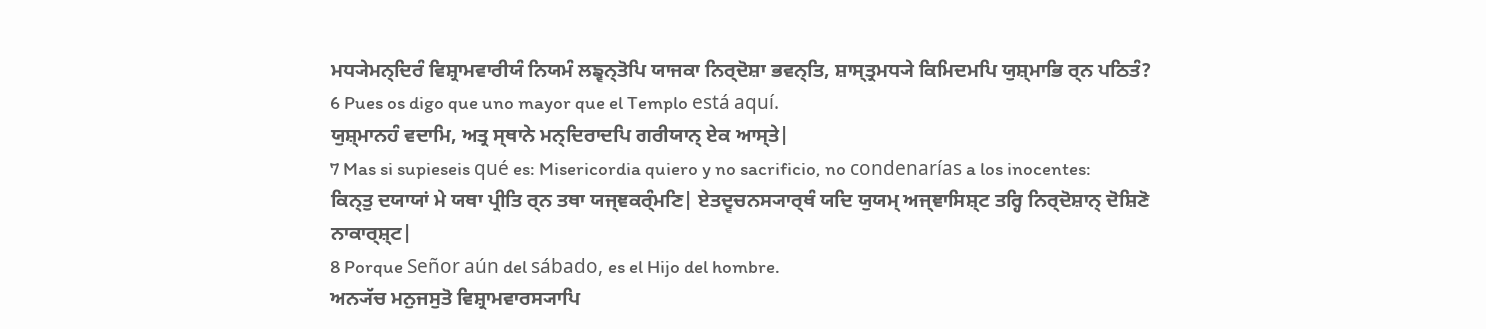ਮਧ੍ਯੇਮਨ੍ਦਿਰੰ ਵਿਸ਼੍ਰਾਮਵਾਰੀਯੰ ਨਿਯਮੰ ਲਙ੍ਵਨ੍ਤੋਪਿ ਯਾਜਕਾ ਨਿਰ੍ਦੋਸ਼ਾ ਭਵਨ੍ਤਿ, ਸ਼ਾਸ੍ਤ੍ਰਮਧ੍ਯੇ ਕਿਮਿਦਮਪਿ ਯੁਸ਼੍ਮਾਭਿ ਰ੍ਨ ਪਠਿਤੰ?
6 Pues os digo que uno mayor que el Templo está aquí.
ਯੁਸ਼੍ਮਾਨਹੰ ਵਦਾਮਿ, ਅਤ੍ਰ ਸ੍ਥਾਨੇ ਮਨ੍ਦਿਰਾਦਪਿ ਗਰੀਯਾਨ੍ ਏਕ ਆਸ੍ਤੇ|
7 Mas si supieseis qué es: Misericordia quiero y no sacrificio, no condenarías a los inocentes:
ਕਿਨ੍ਤੁ ਦਯਾਯਾਂ ਮੇ ਯਥਾ ਪ੍ਰੀਤਿ ਰ੍ਨ ਤਥਾ ਯਜ੍ਞਕਰ੍ੰਮਣਿ| ਏਤਦ੍ਵਚਨਸ੍ਯਾਰ੍ਥੰ ਯਦਿ ਯੁਯਮ੍ ਅਜ੍ਞਾਸਿਸ਼੍ਟ ਤਰ੍ਹਿ ਨਿਰ੍ਦੋਸ਼ਾਨ੍ ਦੋਸ਼ਿਣੋ ਨਾਕਾਰ੍ਸ਼੍ਟ|
8 Porque Señor aún del sábado, es el Hijo del hombre.
ਅਨ੍ਯੱਚ ਮਨੁਜਸੁਤੋ ਵਿਸ਼੍ਰਾਮਵਾਰਸ੍ਯਾਪਿ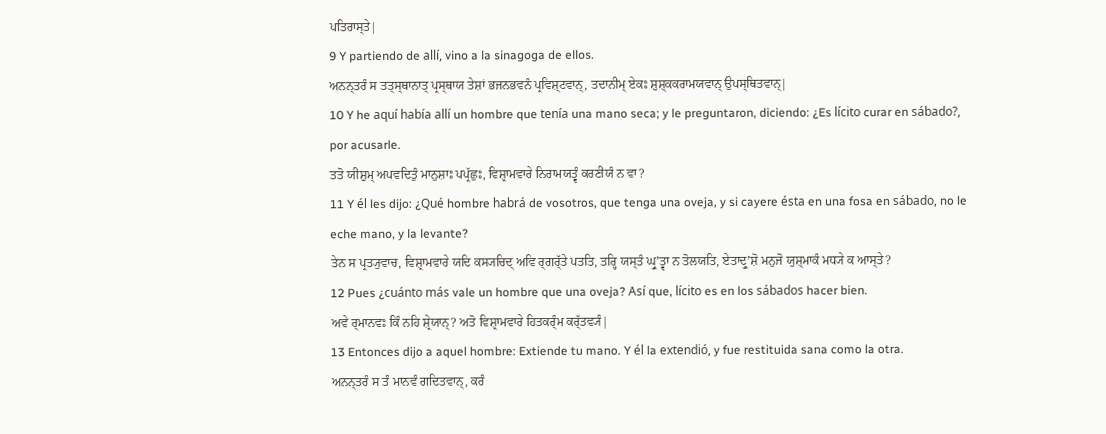ਪਤਿਰਾਸ੍ਤੇ|
9 Y partiendo de allí, vino a la sinagoga de ellos.
ਅਨਨ੍ਤਰੰ ਸ ਤਤ੍ਸ੍ਥਾਨਾਤ੍ ਪ੍ਰਸ੍ਥਾਯ ਤੇਸ਼ਾਂ ਭਜਨਭਵਨੰ ਪ੍ਰਵਿਸ਼੍ਟਵਾਨ੍, ਤਦਾਨੀਮ੍ ਏਕਃ ਸ਼ੁਸ਼੍ਕਕਰਾਮਯਵਾਨ੍ ਉਪਸ੍ਥਿਤਵਾਨ੍|
10 Y he aquí había allí un hombre que tenía una mano seca; y le preguntaron, diciendo: ¿Es lícito curar en sábado?, por acusarle.
ਤਤੋ ਯੀਸ਼ੁਮ੍ ਅਪਵਦਿਤੁੰ ਮਾਨੁਸ਼ਾਃ ਪਪ੍ਰੱਛੁਃ, ਵਿਸ਼੍ਰਾਮਵਾਰੇ ਨਿਰਾਮਯਤ੍ਵੰ ਕਰਣੀਯੰ ਨ ਵਾ?
11 Y él les dijo: ¿Qué hombre habrá de vosotros, que tenga una oveja, y si cayere ésta en una fosa en sábado, no le eche mano, y la levante?
ਤੇਨ ਸ ਪ੍ਰਤ੍ਯੁਵਾਚ, ਵਿਸ਼੍ਰਾਮਵਾਰੇ ਯਦਿ ਕਸ੍ਯਚਿਦ੍ ਅਵਿ ਰ੍ਗਰ੍ੱਤੇ ਪਤਤਿ, ਤਰ੍ਹਿ ਯਸ੍ਤੰ ਘ੍ਰੁʼਤ੍ਵਾ ਨ ਤੋਲਯਤਿ, ਏਤਾਦ੍ਰੁʼਸ਼ੋ ਮਨੁਜੋ ਯੁਸ਼੍ਮਾਕੰ ਮਧ੍ਯੇ ਕ ਆਸ੍ਤੇ?
12 Pues ¿cuánto más vale un hombre que una oveja? Así que, lícito es en los sábados hacer bien.
ਅਵੇ ਰ੍ਮਾਨਵਃ ਕਿੰ ਨਹਿ ਸ਼੍ਰੇਯਾਨ੍? ਅਤੋ ਵਿਸ਼੍ਰਾਮਵਾਰੇ ਹਿਤਕਰ੍ੰਮ ਕਰ੍ੱਤਵ੍ਯੰ|
13 Entonces dijo a aquel hombre: Extiende tu mano. Y él la extendió, y fue restituida sana como la otra.
ਅਨਨ੍ਤਰੰ ਸ ਤੰ ਮਾਨਵੰ ਗਦਿਤਵਾਨ੍, ਕਰੰ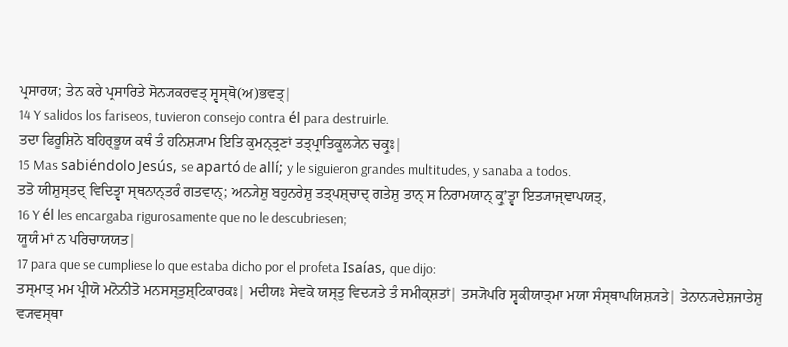ਪ੍ਰਸਾਰਯ; ਤੇਨ ਕਰੇ ਪ੍ਰਸਾਰਿਤੇ ਸੋਨ੍ਯਕਰਵਤ੍ ਸ੍ਵਸ੍ਥੋ(ਅ)ਭਵਤ੍|
14 Y salidos los fariseos, tuvieron consejo contra él para destruirle.
ਤਦਾ ਫਿਰੂਸ਼ਿਨੋ ਬਹਿਰ੍ਭੂਯ ਕਥੰ ਤੰ ਹਨਿਸ਼੍ਯਾਮ ਇਤਿ ਕੁਮਨ੍ਤ੍ਰਣਾਂ ਤਤ੍ਪ੍ਰਾਤਿਕੂਲ੍ਯੇਨ ਚਕ੍ਰੁਃ|
15 Mas sabiéndolo Jesús, se apartó de allí; y le siguieron grandes multitudes, y sanaba a todos.
ਤਤੋ ਯੀਸ਼ੁਸ੍ਤਦ੍ ਵਿਦਿਤ੍ਵਾ ਸ੍ਥਨਾਨ੍ਤਰੰ ਗਤਵਾਨ੍; ਅਨ੍ਯੇਸ਼ੁ ਬਹੁਨਰੇਸ਼ੁ ਤਤ੍ਪਸ਼੍ਚਾਦ੍ ਗਤੇਸ਼ੁ ਤਾਨ੍ ਸ ਨਿਰਾਮਯਾਨ੍ ਕ੍ਰੁʼਤ੍ਵਾ ਇਤ੍ਯਾਜ੍ਞਾਪਯਤ੍,
16 Y él les encargaba rigurosamente que no le descubriesen;
ਯੂਯੰ ਮਾਂ ਨ ਪਰਿਚਾਯਯਤ|
17 para que se cumpliese lo que estaba dicho por el profeta Isaías, que dijo:
ਤਸ੍ਮਾਤ੍ ਮਮ ਪ੍ਰੀਯੋ ਮਨੋਨੀਤੋ ਮਨਸਸ੍ਤੁਸ਼੍ਟਿਕਾਰਕਃ| ਮਦੀਯਃ ਸੇਵਕੋ ਯਸ੍ਤੁ ਵਿਦ੍ਯਤੇ ਤੰ ਸਮੀਕ੍ਸ਼ਤਾਂ| ਤਸ੍ਯੋਪਰਿ ਸ੍ਵਕੀਯਾਤ੍ਮਾ ਮਯਾ ਸੰਸ੍ਥਾਪਯਿਸ਼੍ਯਤੇ| ਤੇਨਾਨ੍ਯਦੇਸ਼ਜਾਤੇਸ਼ੁ ਵ੍ਯਵਸ੍ਥਾ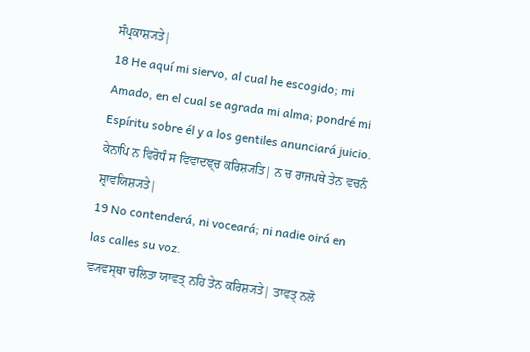ਸੰਪ੍ਰਕਾਸ਼੍ਯਤੇ|
18 He aquí mi siervo, al cual he escogido; mi Amado, en el cual se agrada mi alma; pondré mi Espíritu sobre él y a los gentiles anunciará juicio.
ਕੇਨਾਪਿ ਨ ਵਿਰੋਧੰ ਸ ਵਿਵਾਦਞ੍ਚ ਕਰਿਸ਼੍ਯਤਿ| ਨ ਚ ਰਾਜਪਥੇ ਤੇਨ ਵਚਨੰ ਸ਼੍ਰਾਵਯਿਸ਼੍ਯਤੇ|
19 No contenderá, ni voceará; ni nadie oirá en las calles su voz.
ਵ੍ਯਵਸ੍ਥਾ ਚਲਿਤਾ ਯਾਵਤ੍ ਨਹਿ ਤੇਨ ਕਰਿਸ਼੍ਯਤੇ| ਤਾਵਤ੍ ਨਲੋ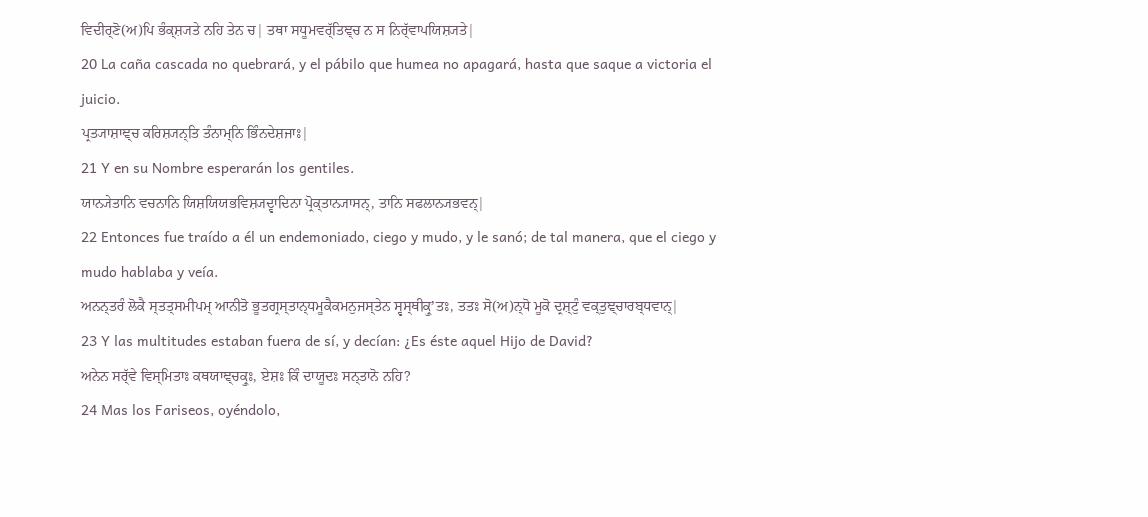ਵਿਦੀਰ੍ਣੋ(ਅ)ਪਿ ਭੰਕ੍ਸ਼੍ਯਤੇ ਨਹਿ ਤੇਨ ਚ| ਤਥਾ ਸਧੂਮਵਰ੍ੱਤਿਞ੍ਚ ਨ ਸ ਨਿਰ੍ੱਵਾਪਯਿਸ਼੍ਯਤੇ|
20 La caña cascada no quebrará, y el pábilo que humea no apagará, hasta que saque a victoria el juicio.
ਪ੍ਰਤ੍ਯਾਸ਼ਾਞ੍ਚ ਕਰਿਸ਼੍ਯਨ੍ਤਿ ਤੰਨਾਮ੍ਨਿ ਭਿੰਨਦੇਸ਼ਜਾਃ|
21 Y en su Nombre esperarán los gentiles.
ਯਾਨ੍ਯੇਤਾਨਿ ਵਚਨਾਨਿ ਯਿਸ਼ਯਿਯਭਵਿਸ਼੍ਯਦ੍ਵਾਦਿਨਾ ਪ੍ਰੋਕ੍ਤਾਨ੍ਯਾਸਨ੍, ਤਾਨਿ ਸਫਲਾਨ੍ਯਭਵਨ੍|
22 Entonces fue traído a él un endemoniado, ciego y mudo, y le sanó; de tal manera, que el ciego y mudo hablaba y veía.
ਅਨਨ੍ਤਰੰ ਲੋਕੈ ਸ੍ਤਤ੍ਸਮੀਪਮ੍ ਆਨੀਤੋ ਭੂਤਗ੍ਰਸ੍ਤਾਨ੍ਧਮੂਕੈਕਮਨੁਜਸ੍ਤੇਨ ਸ੍ਵਸ੍ਥੀਕ੍ਰੁʼਤਃ, ਤਤਃ ਸੋ(ਅ)ਨ੍ਧੋ ਮੂਕੋ ਦ੍ਰਸ਼੍ਟੁੰ ਵਕ੍ਤੁਞ੍ਚਾਰਬ੍ਧਵਾਨ੍|
23 Y las multitudes estaban fuera de sí, y decían: ¿Es éste aquel Hijo de David?
ਅਨੇਨ ਸਰ੍ੱਵੇ ਵਿਸ੍ਮਿਤਾਃ ਕਥਯਾਞ੍ਚਕ੍ਰੁਃ, ਏਸ਼ਃ ਕਿੰ ਦਾਯੂਦਃ ਸਨ੍ਤਾਨੋ ਨਹਿ?
24 Mas los Fariseos, oyéndolo,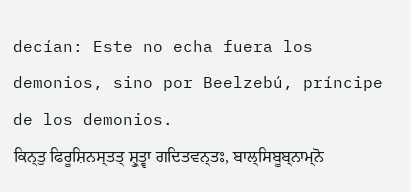decían: Este no echa fuera los demonios, sino por Beelzebú, príncipe de los demonios.
ਕਿਨ੍ਤੁ ਫਿਰੂਸ਼ਿਨਸ੍ਤਤ੍ ਸ਼੍ਰੁਤ੍ਵਾ ਗਦਿਤਵਨ੍ਤਃ, ਬਾਲ੍ਸਿਬੂਬ੍ਨਾਮ੍ਨੋ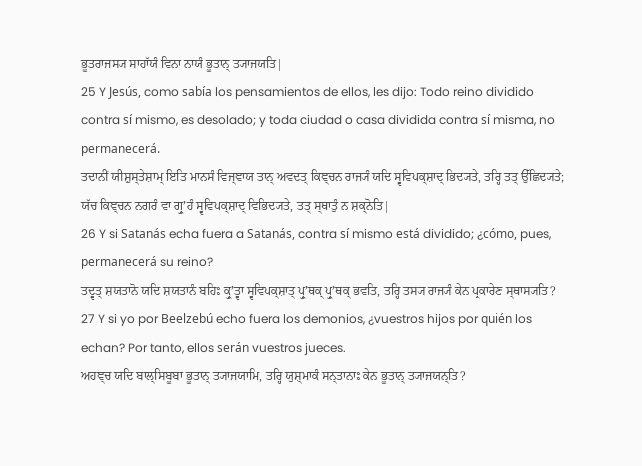ਭੂਤਰਾਜਸ੍ਯ ਸਾਹਾੱਯੰ ਵਿਨਾ ਨਾਯੰ ਭੂਤਾਨ੍ ਤ੍ਯਾਜਯਤਿ|
25 Y Jesús, como sabía los pensamientos de ellos, les dijo: Todo reino dividido contra sí mismo, es desolado; y toda ciudad o casa dividida contra sí misma, no permanecerá.
ਤਦਾਨੀਂ ਯੀਸ਼ੁਸ੍ਤੇਸ਼ਾਮ੍ ਇਤਿ ਮਾਨਸੰ ਵਿਜ੍ਞਾਯ ਤਾਨ੍ ਅਵਦਤ੍ ਕਿਞ੍ਚਨ ਰਾਜ੍ਯੰ ਯਦਿ ਸ੍ਵਵਿਪਕ੍ਸ਼ਾਦ੍ ਭਿਦ੍ਯਤੇ, ਤਰ੍ਹਿ ਤਤ੍ ਉੱਛਿਦ੍ਯਤੇ; ਯੱਚ ਕਿਞ੍ਚਨ ਨਗਰੰ ਵਾ ਗ੍ਰੁʼਹੰ ਸ੍ਵਵਿਪਕ੍ਸ਼ਾਦ੍ ਵਿਭਿਦ੍ਯਤੇ, ਤਤ੍ ਸ੍ਥਾਤੁੰ ਨ ਸ਼ਕ੍ਨੋਤਿ|
26 Y si Satanás echa fuera a Satanás, contra sí mismo está dividido; ¿cómo, pues, permanecerá su reino?
ਤਦ੍ਵਤ੍ ਸ਼ਯਤਾਨੋ ਯਦਿ ਸ਼ਯਤਾਨੰ ਬਹਿਃ ਕ੍ਰੁʼਤ੍ਵਾ ਸ੍ਵਵਿਪਕ੍ਸ਼ਾਤ੍ ਪ੍ਰੁʼਥਕ੍ ਪ੍ਰੁʼਥਕ੍ ਭਵਤਿ, ਤਰ੍ਹਿ ਤਸ੍ਯ ਰਾਜ੍ਯੰ ਕੇਨ ਪ੍ਰਕਾਰੇਣ ਸ੍ਥਾਸ੍ਯਤਿ?
27 Y si yo por Beelzebú echo fuera los demonios, ¿vuestros hijos por quién los echan? Por tanto, ellos serán vuestros jueces.
ਅਹਞ੍ਚ ਯਦਿ ਬਾਲ੍ਸਿਬੂਬਾ ਭੂਤਾਨ੍ ਤ੍ਯਾਜਯਾਮਿ, ਤਰ੍ਹਿ ਯੁਸ਼੍ਮਾਕੰ ਸਨ੍ਤਾਨਾਃ ਕੇਨ ਭੂਤਾਨ੍ ਤ੍ਯਾਜਯਨ੍ਤਿ?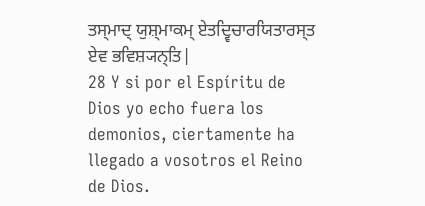ਤਸ੍ਮਾਦ੍ ਯੁਸ਼੍ਮਾਕਮ੍ ਏਤਦ੍ਵਿਚਾਰਯਿਤਾਰਸ੍ਤ ਏਵ ਭਵਿਸ਼੍ਯਨ੍ਤਿ|
28 Y si por el Espíritu de Dios yo echo fuera los demonios, ciertamente ha llegado a vosotros el Reino de Dios.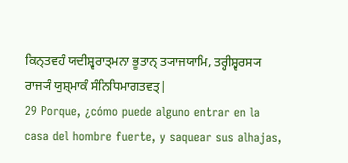ਕਿਨ੍ਤਵਹੰ ਯਦੀਸ਼੍ਵਰਾਤ੍ਮਨਾ ਭੂਤਾਨ੍ ਤ੍ਯਾਜਯਾਮਿ, ਤਰ੍ਹੀਸ਼੍ਵਰਸ੍ਯ ਰਾਜ੍ਯੰ ਯੁਸ਼੍ਮਾਕੰ ਸੰਨਿਧਿਮਾਗਤਵਤ੍|
29 Porque, ¿cómo puede alguno entrar en la casa del hombre fuerte, y saquear sus alhajas,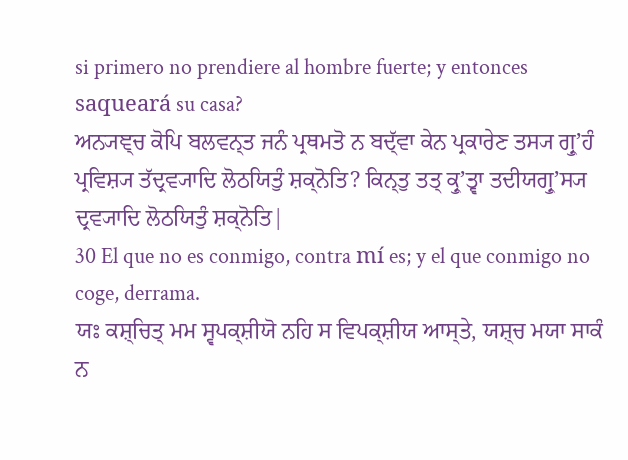si primero no prendiere al hombre fuerte; y entonces saqueará su casa?
ਅਨ੍ਯਞ੍ਚ ਕੋਪਿ ਬਲਵਨ੍ਤ ਜਨੰ ਪ੍ਰਥਮਤੋ ਨ ਬਦ੍ੱਵਾ ਕੇਨ ਪ੍ਰਕਾਰੇਣ ਤਸ੍ਯ ਗ੍ਰੁʼਹੰ ਪ੍ਰਵਿਸ਼੍ਯ ਤੱਦ੍ਰਵ੍ਯਾਦਿ ਲੋਠਯਿਤੁੰ ਸ਼ਕ੍ਨੋਤਿ? ਕਿਨ੍ਤੁ ਤਤ੍ ਕ੍ਰੁʼਤ੍ਵਾ ਤਦੀਯਗ੍ਰੁʼਸ੍ਯ ਦ੍ਰਵ੍ਯਾਦਿ ਲੋਠਯਿਤੁੰ ਸ਼ਕ੍ਨੋਤਿ|
30 El que no es conmigo, contra mí es; y el que conmigo no coge, derrama.
ਯਃ ਕਸ਼੍ਚਿਤ੍ ਮਮ ਸ੍ਵਪਕ੍ਸ਼ੀਯੋ ਨਹਿ ਸ ਵਿਪਕ੍ਸ਼ੀਯ ਆਸ੍ਤੇ, ਯਸ਼੍ਚ ਮਯਾ ਸਾਕੰ ਨ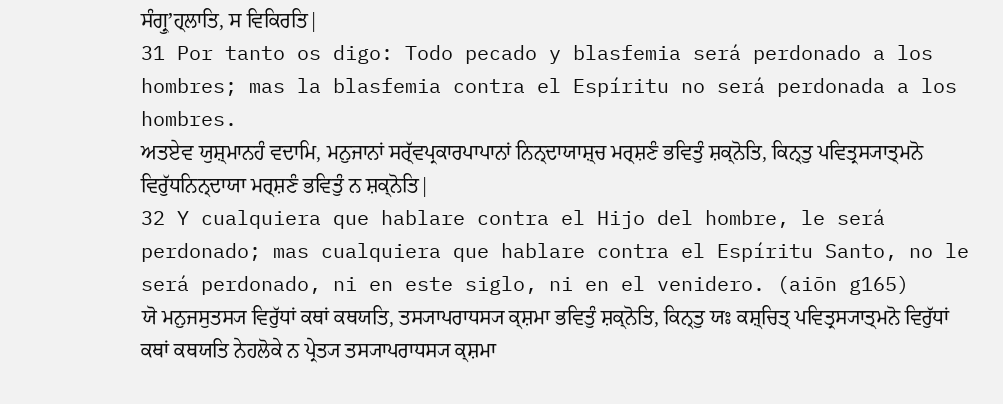ਸੰਗ੍ਰੁʼਹ੍ਲਾਤਿ, ਸ ਵਿਕਿਰਤਿ|
31 Por tanto os digo: Todo pecado y blasfemia será perdonado a los hombres; mas la blasfemia contra el Espíritu no será perdonada a los hombres.
ਅਤਏਵ ਯੁਸ਼੍ਮਾਨਹੰ ਵਦਾਮਿ, ਮਨੁਜਾਨਾਂ ਸਰ੍ੱਵਪ੍ਰਕਾਰਪਾਪਾਨਾਂ ਨਿਨ੍ਦਾਯਾਸ਼੍ਚ ਮਰ੍ਸ਼ਣੰ ਭਵਿਤੁੰ ਸ਼ਕ੍ਨੋਤਿ, ਕਿਨ੍ਤੁ ਪਵਿਤ੍ਰਸ੍ਯਾਤ੍ਮਨੋ ਵਿਰੁੱਧਨਿਨ੍ਦਾਯਾ ਮਰ੍ਸ਼ਣੰ ਭਵਿਤੁੰ ਨ ਸ਼ਕ੍ਨੋਤਿ|
32 Y cualquiera que hablare contra el Hijo del hombre, le será perdonado; mas cualquiera que hablare contra el Espíritu Santo, no le será perdonado, ni en este siglo, ni en el venidero. (aiōn g165)
ਯੋ ਮਨੁਜਸੁਤਸ੍ਯ ਵਿਰੁੱਧਾਂ ਕਥਾਂ ਕਥਯਤਿ, ਤਸ੍ਯਾਪਰਾਧਸ੍ਯ ਕ੍ਸ਼ਮਾ ਭਵਿਤੁੰ ਸ਼ਕ੍ਨੋਤਿ, ਕਿਨ੍ਤੁ ਯਃ ਕਸ਼੍ਚਿਤ੍ ਪਵਿਤ੍ਰਸ੍ਯਾਤ੍ਮਨੋ ਵਿਰੁੱਧਾਂ ਕਥਾਂ ਕਥਯਤਿ ਨੇਹਲੋਕੇ ਨ ਪ੍ਰੇਤ੍ਯ ਤਸ੍ਯਾਪਰਾਧਸ੍ਯ ਕ੍ਸ਼ਮਾ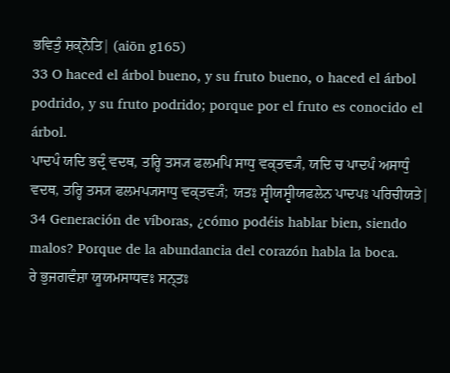ਭਵਿਤੁੰ ਸ਼ਕ੍ਨੋਤਿ| (aiōn g165)
33 O haced el árbol bueno, y su fruto bueno, o haced el árbol podrido, y su fruto podrido; porque por el fruto es conocido el árbol.
ਪਾਦਪੰ ਯਦਿ ਭਦ੍ਰੰ ਵਦਥ, ਤਰ੍ਹਿ ਤਸ੍ਯ ਫਲਮਪਿ ਸਾਧੁ ਵਕ੍ਤਵ੍ਯੰ, ਯਦਿ ਚ ਪਾਦਪੰ ਅਸਾਧੁੰ ਵਦਥ, ਤਰ੍ਹਿ ਤਸ੍ਯ ਫਲਮਪ੍ਯਸਾਧੁ ਵਕ੍ਤਵ੍ਯੰ; ਯਤਃ ਸ੍ਵੀਯਸ੍ਵੀਯਫਲੇਨ ਪਾਦਪਃ ਪਰਿਚੀਯਤੇ|
34 Generación de víboras, ¿cómo podéis hablar bien, siendo malos? Porque de la abundancia del corazón habla la boca.
ਰੇ ਭੁਜਗਵੰਸ਼ਾ ਯੂਯਮਸਾਧਵਃ ਸਨ੍ਤਃ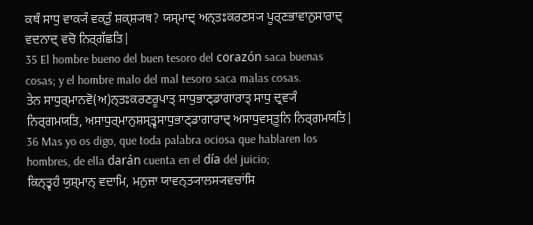ਕਥੰ ਸਾਧੁ ਵਾਕ੍ਯੰ ਵਕ੍ਤੁੰ ਸ਼ਕ੍ਸ਼੍ਯਥ? ਯਸ੍ਮਾਦ੍ ਅਨ੍ਤਃਕਰਣਸ੍ਯ ਪੂਰ੍ਣਭਾਵਾਨੁਸਾਰਾਦ੍ ਵਦਨਾਦ੍ ਵਚੋ ਨਿਰ੍ਗੱਛਤਿ|
35 El hombre bueno del buen tesoro del corazón saca buenas cosas; y el hombre malo del mal tesoro saca malas cosas.
ਤੇਨ ਸਾਧੁਰ੍ਮਾਨਵੋ(ਅ)ਨ੍ਤਃਕਰਣਰੂਪਾਤ੍ ਸਾਧੁਭਾਣ੍ਡਾਗਾਰਾਤ੍ ਸਾਧੁ ਦ੍ਰਵ੍ਯੰ ਨਿਰ੍ਗਮਯਤਿ, ਅਸਾਧੁਰ੍ਮਾਨੁਸ਼ਸ੍ਤ੍ਵਸਾਧੁਭਾਣ੍ਡਾਗਾਰਾਦ੍ ਅਸਾਧੁਵਸ੍ਤੂਨਿ ਨਿਰ੍ਗਮਯਤਿ|
36 Mas yo os digo, que toda palabra ociosa que hablaren los hombres, de ella darán cuenta en el día del juicio;
ਕਿਨ੍ਤ੍ਵਹੰ ਯੁਸ਼੍ਮਾਨ੍ ਵਦਾਮਿ, ਮਨੁਜਾ ਯਾਵਨ੍ਤ੍ਯਾਲਸ੍ਯਵਚਾਂਸਿ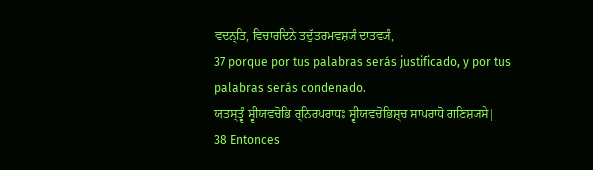ਵਦਨ੍ਤਿ, ਵਿਚਾਰਦਿਨੇ ਤਦੁੱਤਰਮਵਸ਼੍ਯੰ ਦਾਤਵ੍ਯੰ,
37 porque por tus palabras serás justificado, y por tus palabras serás condenado.
ਯਤਸ੍ਤ੍ਵੰ ਸ੍ਵੀਯਵਚੋਭਿ ਰ੍ਨਿਰਪਰਾਧਃ ਸ੍ਵੀਯਵਚੋਭਿਸ਼੍ਚ ਸਾਪਰਾਧੋ ਗਣਿਸ਼੍ਯਸੇ|
38 Entonces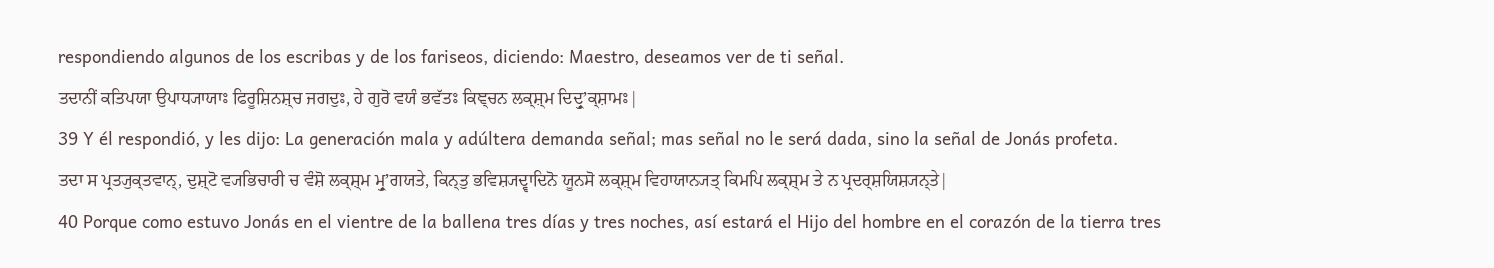respondiendo algunos de los escribas y de los fariseos, diciendo: Maestro, deseamos ver de ti señal.
ਤਦਾਨੀਂ ਕਤਿਪਯਾ ਉਪਾਧ੍ਯਾਯਾਃ ਫਿਰੂਸ਼ਿਨਸ਼੍ਚ ਜਗਦੁਃ, ਹੇ ਗੁਰੋ ਵਯੰ ਭਵੱਤਃ ਕਿਞ੍ਚਨ ਲਕ੍ਸ਼੍ਮ ਦਿਦ੍ਰੁʼਕ੍ਸ਼ਾਮਃ|
39 Y él respondió, y les dijo: La generación mala y adúltera demanda señal; mas señal no le será dada, sino la señal de Jonás profeta.
ਤਦਾ ਸ ਪ੍ਰਤ੍ਯੁਕ੍ਤਵਾਨ੍, ਦੁਸ਼੍ਟੋ ਵ੍ਯਭਿਚਾਰੀ ਚ ਵੰਸ਼ੋ ਲਕ੍ਸ਼੍ਮ ਮ੍ਰੁʼਗਯਤੇ, ਕਿਨ੍ਤੁ ਭਵਿਸ਼੍ਯਦ੍ਵਾਦਿਨੋ ਯੂਨਸੋ ਲਕ੍ਸ਼੍ਮ ਵਿਹਾਯਾਨ੍ਯਤ੍ ਕਿਮਪਿ ਲਕ੍ਸ਼੍ਮ ਤੇ ਨ ਪ੍ਰਦਰ੍ਸ਼ਯਿਸ਼੍ਯਨ੍ਤੇ|
40 Porque como estuvo Jonás en el vientre de la ballena tres días y tres noches, así estará el Hijo del hombre en el corazón de la tierra tres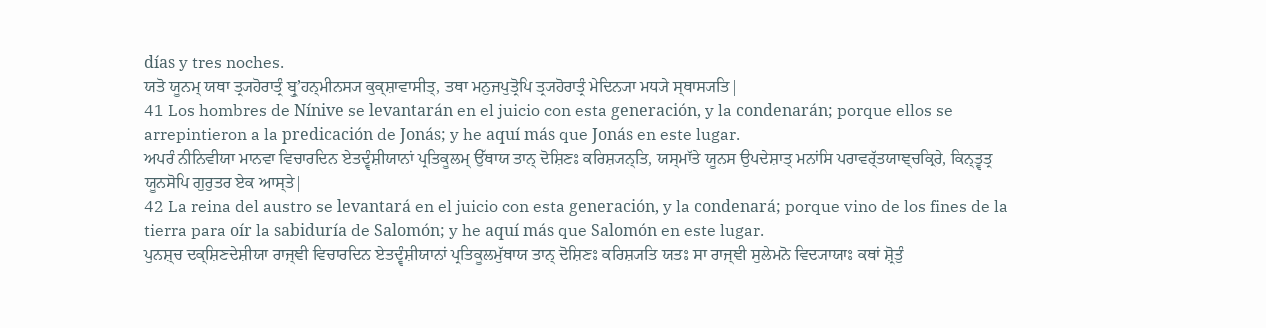días y tres noches.
ਯਤੋ ਯੂਨਮ੍ ਯਥਾ ਤ੍ਰ੍ਯਹੋਰਾਤ੍ਰੰ ਬ੍ਰੁʼਹਨ੍ਮੀਨਸ੍ਯ ਕੁਕ੍ਸ਼ਾਵਾਸੀਤ੍, ਤਥਾ ਮਨੁਜਪੁਤ੍ਰੋਪਿ ਤ੍ਰ੍ਯਹੋਰਾਤ੍ਰੰ ਮੇਦਿਨ੍ਯਾ ਮਧ੍ਯੇ ਸ੍ਥਾਸ੍ਯਤਿ|
41 Los hombres de Nínive se levantarán en el juicio con esta generación, y la condenarán; porque ellos se arrepintieron a la predicación de Jonás; y he aquí más que Jonás en este lugar.
ਅਪਰੰ ਨੀਨਿਵੀਯਾ ਮਾਨਵਾ ਵਿਚਾਰਦਿਨ ਏਤਦ੍ਵੰਸ਼ੀਯਾਨਾਂ ਪ੍ਰਤਿਕੂਲਮ੍ ਉੱਥਾਯ ਤਾਨ੍ ਦੋਸ਼ਿਣਃ ਕਰਿਸ਼੍ਯਨ੍ਤਿ, ਯਸ੍ਮਾੱਤੇ ਯੂਨਸ ਉਪਦੇਸ਼ਾਤ੍ ਮਨਾਂਸਿ ਪਰਾਵਰ੍ੱਤਯਾਞ੍ਚਕ੍ਰਿਰੇ, ਕਿਨ੍ਤ੍ਵਤ੍ਰ ਯੂਨਸੋਪਿ ਗੁਰੁਤਰ ਏਕ ਆਸ੍ਤੇ|
42 La reina del austro se levantará en el juicio con esta generación, y la condenará; porque vino de los fines de la tierra para oír la sabiduría de Salomón; y he aquí más que Salomón en este lugar.
ਪੁਨਸ਼੍ਚ ਦਕ੍ਸ਼ਿਣਦੇਸ਼ੀਯਾ ਰਾਜ੍ਞੀ ਵਿਚਾਰਦਿਨ ਏਤਦ੍ਵੰਸ਼ੀਯਾਨਾਂ ਪ੍ਰਤਿਕੂਲਮੁੱਥਾਯ ਤਾਨ੍ ਦੋਸ਼ਿਣਃ ਕਰਿਸ਼੍ਯਤਿ ਯਤਃ ਸਾ ਰਾਜ੍ਞੀ ਸੁਲੇਮਨੋ ਵਿਦ੍ਯਾਯਾਃ ਕਥਾਂ ਸ਼੍ਰੋਤੁੰ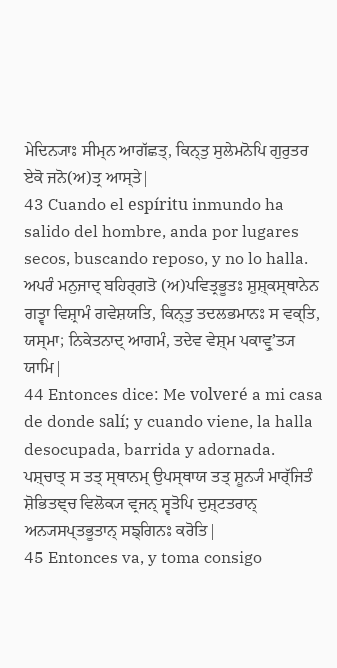ਮੇਦਿਨ੍ਯਾਃ ਸੀਮ੍ਨ ਆਗੱਛਤ੍, ਕਿਨ੍ਤੁ ਸੁਲੇਮਨੋਪਿ ਗੁਰੁਤਰ ਏਕੋ ਜਨੋ(ਅ)ਤ੍ਰ ਆਸ੍ਤੇ|
43 Cuando el espíritu inmundo ha salido del hombre, anda por lugares secos, buscando reposo, y no lo halla.
ਅਪਰੰ ਮਨੁਜਾਦ੍ ਬਹਿਰ੍ਗਤੋ (ਅ)ਪਵਿਤ੍ਰਭੂਤਃ ਸ਼ੁਸ਼੍ਕਸ੍ਥਾਨੇਨ ਗਤ੍ਵਾ ਵਿਸ਼੍ਰਾਮੰ ਗਵੇਸ਼ਯਤਿ, ਕਿਨ੍ਤੁ ਤਦਲਭਮਾਨਃ ਸ ਵਕ੍ਤਿ, ਯਸ੍ਮਾ; ਨਿਕੇਤਨਾਦ੍ ਆਗਮੰ, ਤਦੇਵ ਵੇਸ਼੍ਮ ਪਕਾਵ੍ਰੁʼਤ੍ਯ ਯਾਮਿ|
44 Entonces dice: Me volveré a mi casa de donde salí; y cuando viene, la halla desocupada, barrida y adornada.
ਪਸ਼੍ਚਾਤ੍ ਸ ਤਤ੍ ਸ੍ਥਾਨਮ੍ ਉਪਸ੍ਥਾਯ ਤਤ੍ ਸ਼ੂਨ੍ਯੰ ਮਾਰ੍ੱਜਿਤੰ ਸ਼ੋਭਿਤਞ੍ਚ ਵਿਲੋਕ੍ਯ ਵ੍ਰਜਨ੍ ਸ੍ਵਤੋਪਿ ਦੁਸ਼੍ਟਤਰਾਨ੍ ਅਨ੍ਯਸਪ੍ਤਭੂਤਾਨ੍ ਸਙ੍ਗਿਨਃ ਕਰੋਤਿ|
45 Entonces va, y toma consigo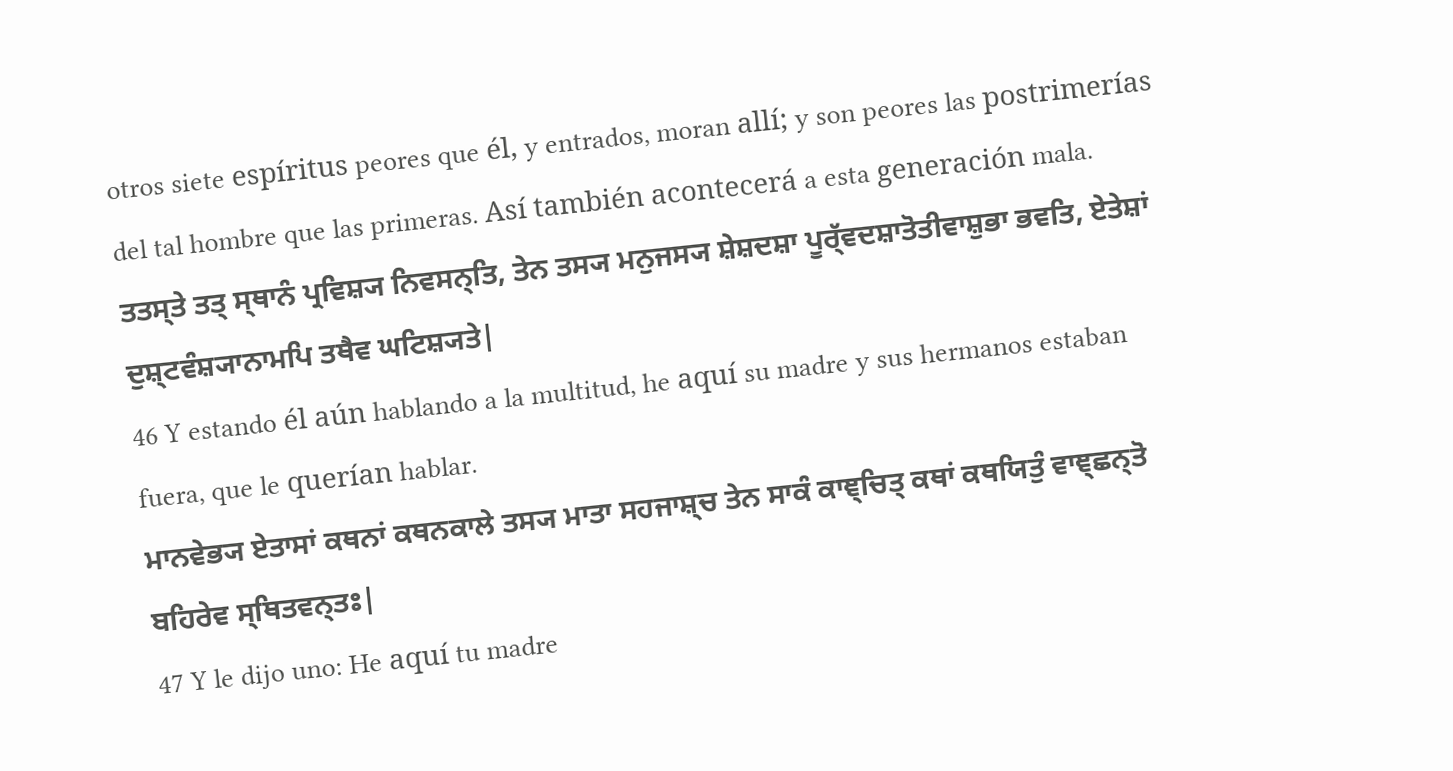otros siete espíritus peores que él, y entrados, moran allí; y son peores las postrimerías del tal hombre que las primeras. Así también acontecerá a esta generación mala.
ਤਤਸ੍ਤੇ ਤਤ੍ ਸ੍ਥਾਨੰ ਪ੍ਰਵਿਸ਼੍ਯ ਨਿਵਸਨ੍ਤਿ, ਤੇਨ ਤਸ੍ਯ ਮਨੁਜਸ੍ਯ ਸ਼ੇਸ਼ਦਸ਼ਾ ਪੂਰ੍ੱਵਦਸ਼ਾਤੋਤੀਵਾਸ਼ੁਭਾ ਭਵਤਿ, ਏਤੇਸ਼ਾਂ ਦੁਸ਼੍ਟਵੰਸ਼੍ਯਾਨਾਮਪਿ ਤਥੈਵ ਘਟਿਸ਼੍ਯਤੇ|
46 Y estando él aún hablando a la multitud, he aquí su madre y sus hermanos estaban fuera, que le querían hablar.
ਮਾਨਵੇਭ੍ਯ ਏਤਾਸਾਂ ਕਥਨਾਂ ਕਥਨਕਾਲੇ ਤਸ੍ਯ ਮਾਤਾ ਸਹਜਾਸ਼੍ਚ ਤੇਨ ਸਾਕੰ ਕਾਞ੍ਚਿਤ੍ ਕਥਾਂ ਕਥਯਿਤੁੰ ਵਾਞ੍ਛਨ੍ਤੋ ਬਹਿਰੇਵ ਸ੍ਥਿਤਵਨ੍ਤਃ|
47 Y le dijo uno: He aquí tu madre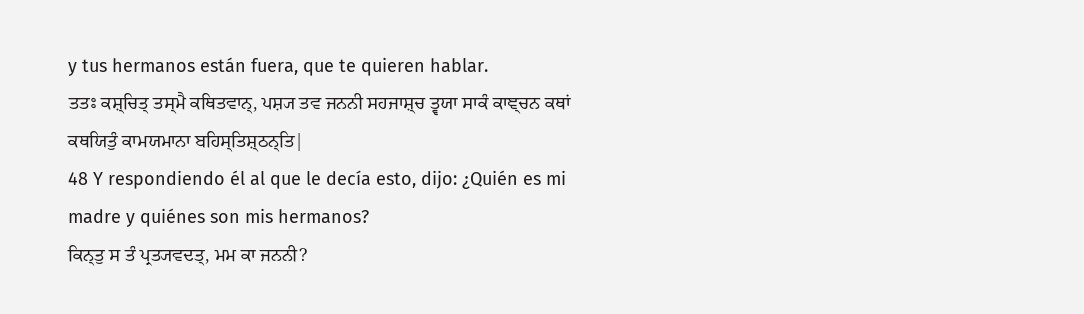y tus hermanos están fuera, que te quieren hablar.
ਤਤਃ ਕਸ਼੍ਚਿਤ੍ ਤਸ੍ਮੈ ਕਥਿਤਵਾਨ੍, ਪਸ਼੍ਯ ਤਵ ਜਨਨੀ ਸਹਜਾਸ਼੍ਚ ਤ੍ਵਯਾ ਸਾਕੰ ਕਾਞ੍ਚਨ ਕਥਾਂ ਕਥਯਿਤੁੰ ਕਾਮਯਮਾਨਾ ਬਹਿਸ੍ਤਿਸ਼੍ਠਨ੍ਤਿ|
48 Y respondiendo él al que le decía esto, dijo: ¿Quién es mi madre y quiénes son mis hermanos?
ਕਿਨ੍ਤੁ ਸ ਤੰ ਪ੍ਰਤ੍ਯਵਦਤ੍, ਮਮ ਕਾ ਜਨਨੀ?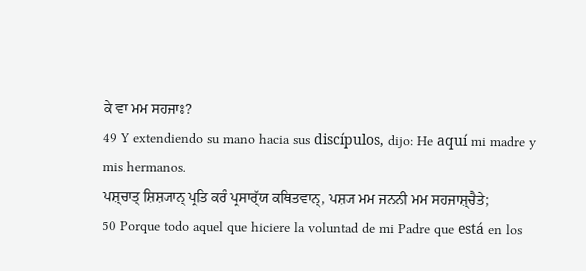ਕੇ ਵਾ ਮਮ ਸਹਜਾਃ?
49 Y extendiendo su mano hacia sus discípulos, dijo: He aquí mi madre y mis hermanos.
ਪਸ਼੍ਚਾਤ੍ ਸ਼ਿਸ਼੍ਯਾਨ੍ ਪ੍ਰਤਿ ਕਰੰ ਪ੍ਰਸਾਰ੍ੱਯ ਕਥਿਤਵਾਨ੍, ਪਸ਼੍ਯ ਮਮ ਜਨਨੀ ਮਮ ਸਹਜਾਸ਼੍ਚੈਤੇ;
50 Porque todo aquel que hiciere la voluntad de mi Padre que está en los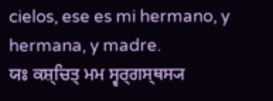cielos, ese es mi hermano, y hermana, y madre.
ਯਃ ਕਸ਼੍ਚਿਤ੍ ਮਮ ਸ੍ਵਰ੍ਗਸ੍ਥਸ੍ਯ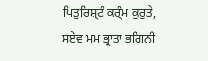ਪਿਤੁਰਿਸ਼੍ਟੰ ਕਰ੍ੰਮ ਕੁਰੁਤੇ, ਸਏਵ ਮਮ ਭ੍ਰਾਤਾ ਭਗਿਨੀ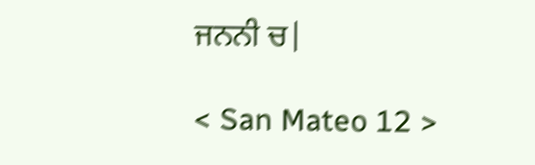ਜਨਨੀ ਚ|

< San Mateo 12 >